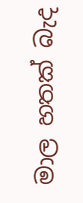මාල හතක් බැද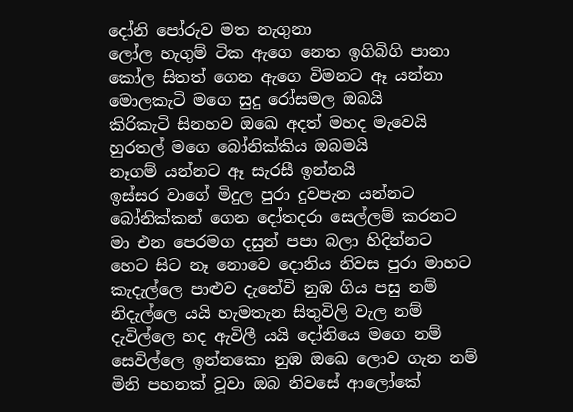දෝනි පෝරුව මත නැගුනා
ලෝල හැගුම් ටික ඇගෙ නෙත ඉගිබිගි පානා
කෝල සිතත් ගෙන ඇගෙ විමනට ඈ යන්නා
මොලකැටි මගෙ සුදු රෝසමල ඔබයි
කිරිකැටි සිනහව ඔඛෙ අදත් මහද මැවෙයි
හුරතල් මගෙ බෝනික්කිය ඔබමයි
නෑගම් යන්නට ඈ සැරසී ඉන්නයි
ඉස්සර වාගේ මිදුල පුරා දුවපැන යන්නට
බෝනික්කන් ගෙන දෝතදරා සෙල්ලම් කරනට
මා එන පෙරමග දසුන් පපා බලා හිදින්නට
හෙට සිට නෑ නොවෙ දොනිය නිවස පුරා මාහට
කැදැල්ලෙ පාළුව දැනේවි නුඹ ගිය පසු නම්
නිදැල්ලෙ යයි හැමතැන සිතුවිලි වැල නම්
දැවිල්ලෙ හද ඇවිලී යයි දෝනියෙ මගෙ නම්
සෙවිල්ලෙ ඉන්නකො නුඹ ඔඛෙ ලොව ගැන නම්
මිනි පහනක් වූවා ඔබ නිවසේ ආලෝකේ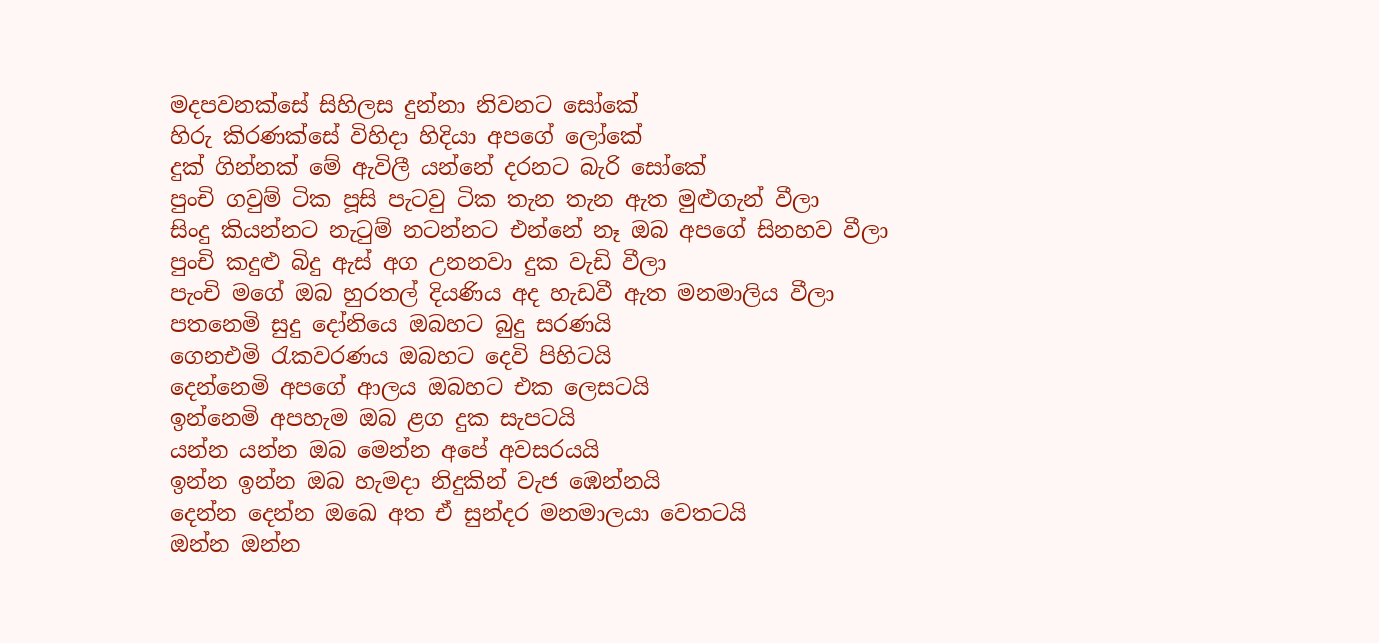මදපවනක්සේ සිහිලස දුන්නා නිවනට සෝකේ
හිරු කිරණක්සේ විහිදා හිදියා අපගේ ලෝකේ
දුක් ගින්නක් මේ ඇවිලී යන්නේ දරනට බැරි සෝකේ
පුංචි ගවුම් ටික පූසි පැටවු ටික තැන තැන ඇත මුළුගැන් වීලා
සිංදු කියන්නට නැටුම් නටන්නට එන්නේ නෑ ඔබ අපගේ සිනහව වීලා
පුංචි කදුළු බිදු ඇස් අග උනනවා දුක වැඩි වීලා
පැංචි මගේ ඔබ හුරතල් දියණිය අද හැඩවී ඇත මනමාලිය වීලා
පතනෙමි සුදු දෝනියෙ ඔබහට බුදු සරණයි
ගෙනඑමි රැකවරණය ඔබහට දෙවි පිහිටයි
දෙන්නෙමි අපගේ ආලය ඔබහට එක ලෙසටයි
ඉන්නෙමි අපහැම ඔබ ළග දුක සැපටයි
යන්න යන්න ඔබ මෙන්න අපේ අවසරයයි
ඉන්න ඉන්න ඔබ හැමදා නිදුකින් වැජ ඹෙන්නයි
දෙන්න දෙන්න ඔඛෙ අත ඒ සුන්දර මනමාලයා වෙතටයි
ඔන්න ඔන්න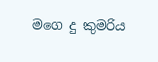මගෙ දු කුමරිය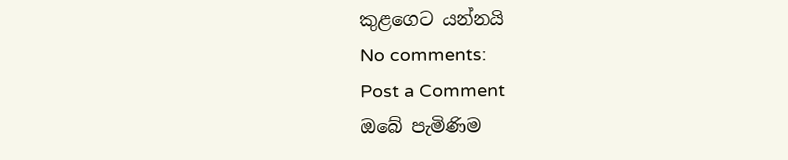කුළගෙට යන්නයි
No comments:
Post a Comment
ඔබේ පැමිණිම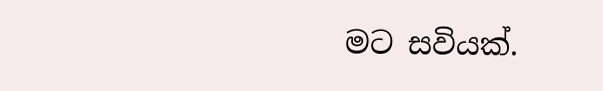මට සවියක්.